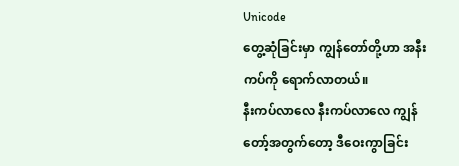Unicode
တွေ့ဆုံခြင်းမှာ ကျွန်တော်တို့ဟာ အနီးကပ်ကို ရောက်လာတယ်။
နီးကပ်လာလေ နီးကပ်လာလေ ကျွန်တော့်အတွက်တော့ ဒီဝေးကွာခြင်း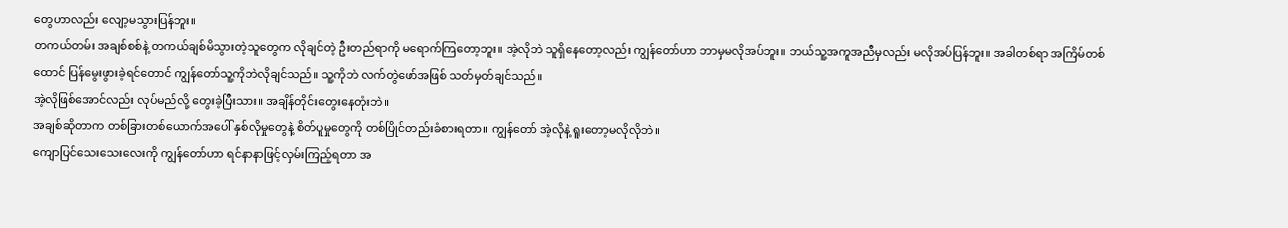တွေဟာလည်း လျော့မသွားပြန်ဘူး။
တကယ်တမ်း အချစ်စစ်နဲ့ တကယ်ချစ်မိသွားတဲ့သူတွေက လိုချင်တဲ့ ဦးတည်ရာကို မရောက်ကြတော့ဘူး။ အဲ့လိုဘဲ သူရှိနေတော့လည်း ကျွန်တော်ဟာ ဘာမှမလိုအပ်ဘူး။ ဘယ်သူ့အကူအညီမှလည်း မလိုအပ်ပြန်ဘူး။ အခါတစ်ရာ အကြိမ်တစ်ထောင် ပြန်မွေးဖွားခဲ့ရင်တောင် ကျွန်တော်သူ့ကိုဘဲလိုချင်သည်။ သူ့ကိုဘဲ လက်တွဲဖော်အဖြစ် သတ်မှတ်ချင်သည်။
အဲ့လိုဖြစ်အောင်လည်း လုပ်မည်လို့ တွေးခဲ့ပြီးသား။ အချိန်တိုင်းတွေးနေတုံးဘဲ။
အချစ်ဆိုတာက တစ်ခြားတစ်ယောက်အပေါ် နှစ်လိုမှုတွေနဲ့ စိတ်ပူမှုတွေကို တစ်ပြိုင်တည်းခံစားရတာ။ ကျွန်တော် အဲ့လိုနဲ့ ရူးတော့မလိုလိုဘဲ။
ကျောပြင်သေးသေးလေးကို ကျွန်တော်ဟာ ရင်နာနာဖြင့်လှမ်းကြည့်ရတာ အ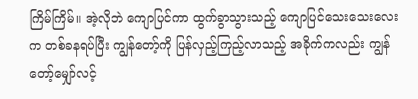ကြိမ်ကြိမ်။ အဲ့လိုဘဲ ကျောပြင်ကာ ထွက်ခွာသွားသည့် ကျောပြင်သေးသေးလေးက တစ်ခနရပ်ပြီး ကျွန်တော့်ကို ပြန်လှည့်ကြည့်လာသည့် အခိုက်ကလည်း ကျွန်တော့်မျှော်လင့်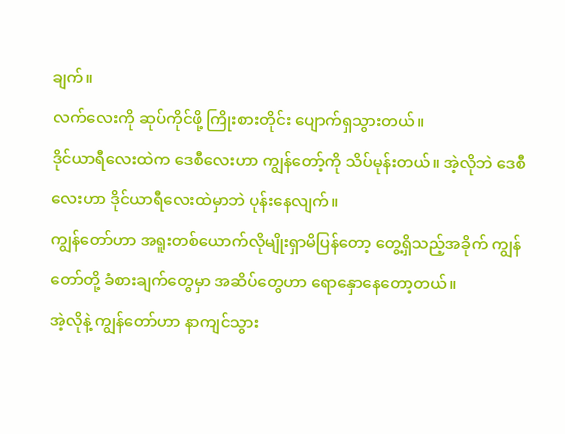ချက်။
လက်လေးကို ဆုပ်ကိုင်ဖို့ ကြိုးစားတိုင်း ပျောက်ရှသွားတယ်။
ဒိုင်ယာရီလေးထဲက ဒေစီလေးဟာ ကျွန်တော့်ကို သိပ်မုန်းတယ်။ အဲ့လိုဘဲ ဒေစီလေးဟာ ဒိုင်ယာရီလေးထဲမှာဘဲ ပုန်းနေလျက်။
ကျွန်တော်ဟာ အရူးတစ်ယောက်လိုမျိုးရှာမိပြန်တော့ တွေ့ရှိသည့်အခိုက် ကျွန်တော်တို့ ခံစားချက်တွေမှာ အဆိပ်တွေဟာ ရောနှောနေတော့တယ်။
အဲ့လိုနဲ့ ကျွန်တော်ဟာ နာကျင်သွား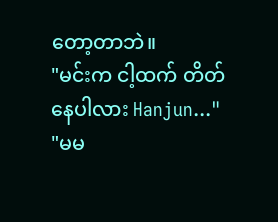တော့တာဘဲ။
"မင်းက ငါ့ထက် တိတ်နေပါလား Hanjun..."
"မမ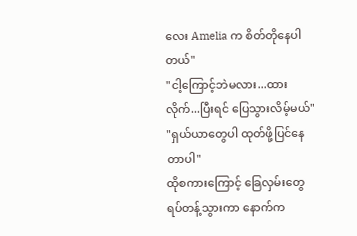လေး Amelia က စိတ်တိုနေပါတယ်"
"ငါ့ကြောင့်ဘဲမလား...ထားလိုက်...ပြီးရင် ပြေသွားလိမ့်မယ်"
"ရှယ်ယာတွေပါ ထုတ်ဖို့ပြင်နေတာပါ"
ထိုစကားကြောင့် ခြေလှမ်းတွေ ရပ်တန့်သွားကာ နောက်က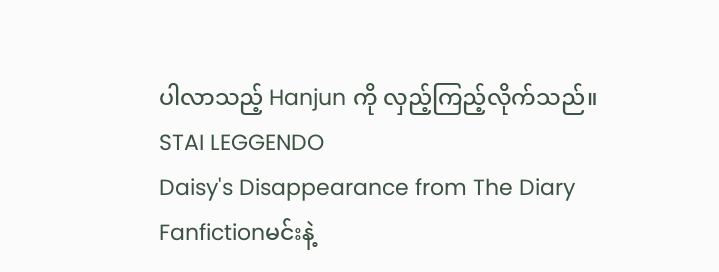ပါလာသည့် Hanjun ကို လှည့်ကြည့်လိုက်သည်။
STAI LEGGENDO
Daisy's Disappearance from The Diary
Fanfictionမင်းနဲ့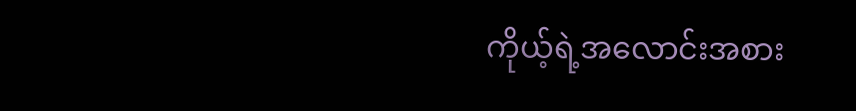ကိုယ့်ရဲ့အလောင်းအစား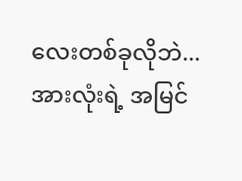လေးတစ်ခုလိုဘဲ...အားလုံးရဲ့ အမြင်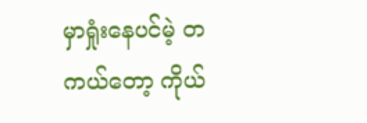မှာရှုံးနေပင်မဲ့ တကယ်တော့ ကိုယ်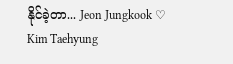နိုင်ခဲ့တာ... Jeon Jungkook ♡ Kim Taehyung